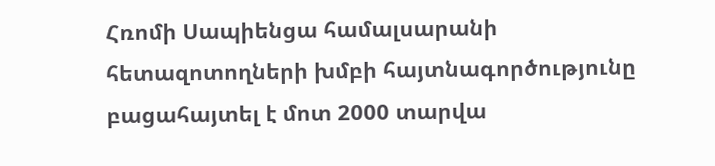Հռոմի Սապիենցա համալսարանի հետազոտողների խմբի հայտնագործությունը բացահայտել է մոտ 2000 տարվա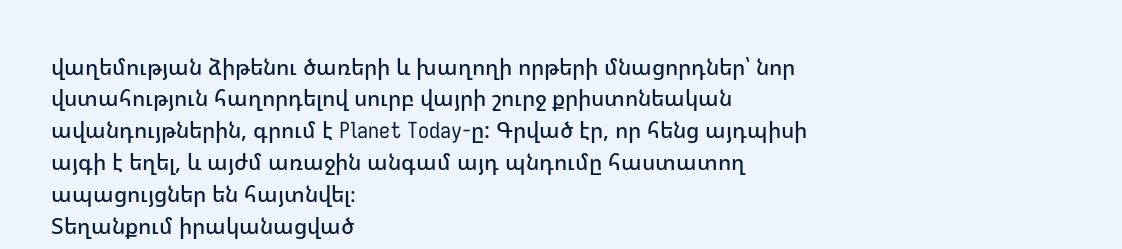վաղեմության ձիթենու ծառերի և խաղողի որթերի մնացորդներ՝ նոր վստահություն հաղորդելով սուրբ վայրի շուրջ քրիստոնեական ավանդույթներին, գրում է Planet Today-ը: Գրված էր, որ հենց այդպիսի այգի է եղել, և այժմ առաջին անգամ այդ պնդումը հաստատող ապացույցներ են հայտնվել։
Տեղանքում իրականացված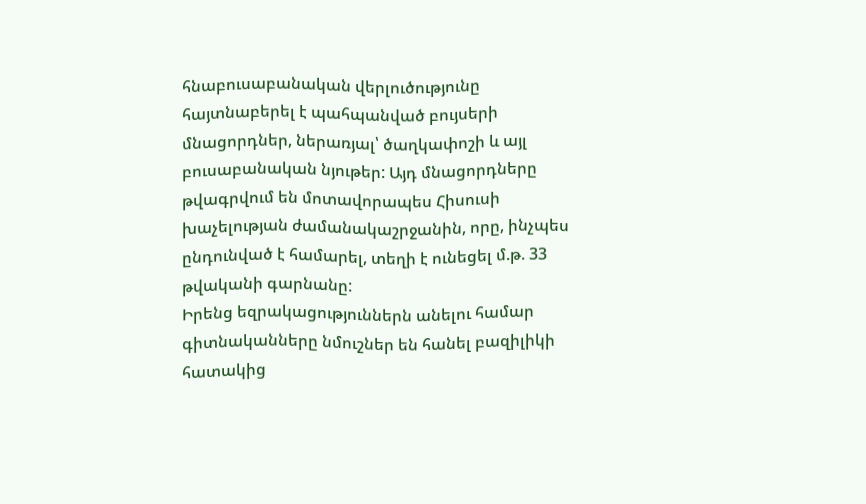հնաբուսաբանական վերլուծությունը հայտնաբերել է պահպանված բույսերի մնացորդներ, ներառյալ՝ ծաղկափոշի և այլ բուսաբանական նյութեր: Այդ մնացորդները թվագրվում են մոտավորապես Հիսուսի խաչելության ժամանակաշրջանին, որը, ինչպես ընդունված է համարել, տեղի է ունեցել մ.թ. 33 թվականի գարնանը:
Իրենց եզրակացություններն անելու համար գիտնականները նմուշներ են հանել բազիլիկի հատակից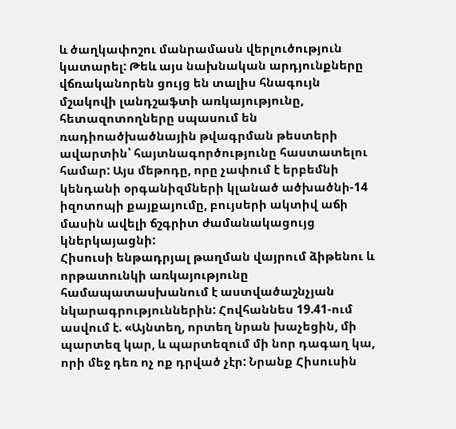և ծաղկափոշու մանրամասն վերլուծություն կատարել: Թեև այս նախնական արդյունքները վճռականորեն ցույց են տալիս հնագույն մշակովի լանդշաֆտի առկայությունը, հետազոտողները սպասում են ռադիոածխածնային թվագրման թեստերի ավարտին՝ հայտնագործությունը հաստատելու համար: Այս մեթոդը, որը չափում է երբեմնի կենդանի օրգանիզմների կլանած ածխածնի-14 իզոտոպի քայքայումը, բույսերի ակտիվ աճի մասին ավելի ճշգրիտ ժամանակացույց կներկայացնի:
Հիսուսի ենթադրյալ թաղման վայրում ձիթենու և որթատունկի առկայությունը համապատասխանում է աստվածաշնչյան նկարագրություններին: Հովհաննես 19.41-ում ասվում է. «Այնտեղ, որտեղ նրան խաչեցին, մի պարտեզ կար, և պարտեզում մի նոր դագաղ կա, որի մեջ դեռ ոչ ոք դրված չէր: Նրանք Հիսուսին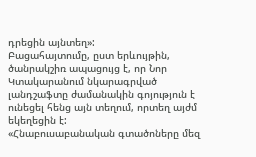դրեցին այնտեղ»:
Բացահայտումը, ըստ երևույթին, ծանրակշիռ ապացույց է, որ Նոր Կտակարանում նկարագրված լանդշաֆտը ժամանակին գոյություն է ունեցել հենց այն տեղում, որտեղ այժմ եկեղեցին է:
«Հնաբուսաբանական գտածոները մեզ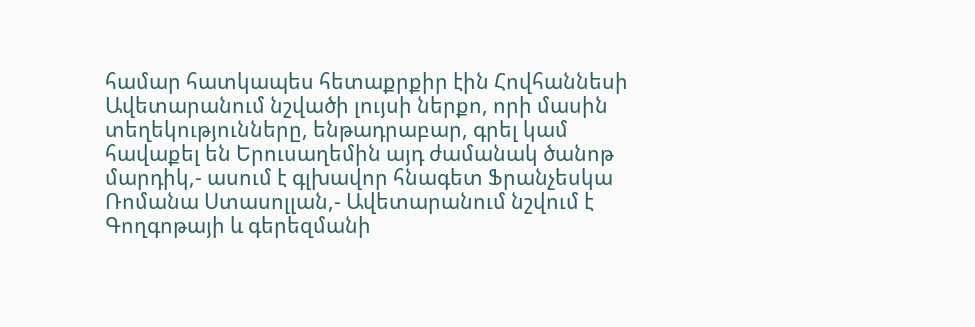համար հատկապես հետաքրքիր էին Հովհաննեսի Ավետարանում նշվածի լույսի ներքո, որի մասին տեղեկությունները, ենթադրաբար, գրել կամ հավաքել են Երուսաղեմին այդ ժամանակ ծանոթ մարդիկ,- ասում է գլխավոր հնագետ Ֆրանչեսկա Ռոմանա Ստասոլլան,- Ավետարանում նշվում է Գողգոթայի և գերեզմանի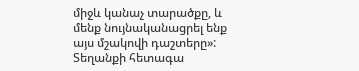միջև կանաչ տարածքը, և մենք նույնականացրել ենք այս մշակովի դաշտերը»:
Տեղանքի հետագա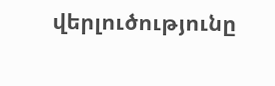վերլուծությունը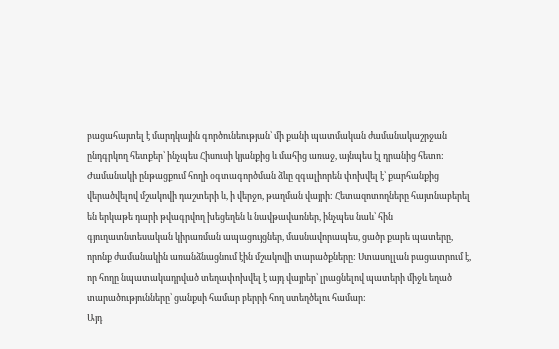բացահայտել է մարդկային գործունեության՝ մի քանի պատմական ժամանակաշրջան ընդգրկող հետքեր՝ ինչպես Հիսուսի կյանքից և մահից առաջ, այնպես էլ դրանից հետո: Ժամանակի ընթացքում հողի օգտագործման ձևը զգալիորեն փոխվել է՝ քարհանքից վերածվելով մշակովի դաշտերի և, ի վերջո, թաղման վայրի: Հետազոտողները հայտնաբերել են երկաթե դարի թվագրվող խեցեղեն և նավթավառներ, ինչպես նաև՝ հին գյուղատնտեսական կիրառման ապացույցներ, մասնավորապես, ցածր քարե պատերը, որոնք ժամանակին առանձնացնում էին մշակովի տարածքները: Ստասոլլան բացատրում է, որ հողը նպատակադրված տեղափոխվել է այդ վայրեր՝ լրացնելով պատերի միջև եղած տարածությունները՝ ցանքսի համար բերրի հող ստեղծելու համար:
Այդ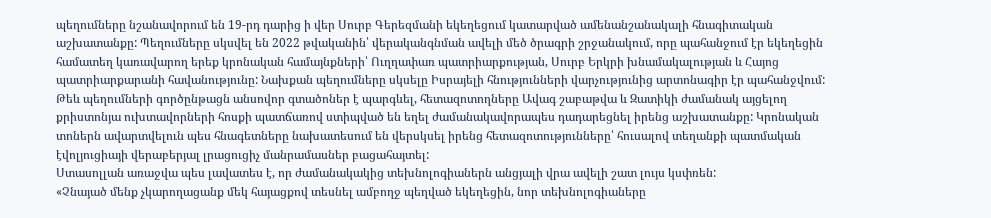պեղումները նշանավորում են 19-րդ դարից ի վեր Սուրբ Գերեզմանի եկեղեցում կատարված ամենանշանակալի հնագիտական աշխատանքը: Պեղումները սկսվել են 2022 թվականին՝ վերականգնման ավելի մեծ ծրագրի շրջանակում, որը պահանջում էր եկեղեցին համատեղ կառավարող երեք կրոնական համայնքների՝ Ուղղափառ պատրիարքության, Սուրբ Երկրի խնամակալության և Հայոց պատրիարքարանի հավանությունը: Նախքան պեղումները սկսելը Իսրայելի հնությունների վարչությունից արտոնագիր էր պահանջվում:
Թեև պեղումների գործընթացն անսովոր գտածոներ է պարգևել, հետազոտողները Ավագ շաբաթվա և Զատիկի ժամանակ այցելող քրիստոնյա ուխտավորների հոսքի պատճառով ստիպված են եղել ժամանակավորապես դադարեցնել իրենց աշխատանքը: Կրոնական տոներն ավարտվելուն պես հնագետները նախատեսում են վերսկսել իրենց հետազոտությունները՝ հուսալով տեղանքի պատմական էվոլյուցիայի վերաբերյալ լրացուցիչ մանրամասներ բացահայտել:
Ստասոլլան առաջվա պես լավատես է, որ ժամանակակից տեխնոլոգիաներն անցյալի վրա ավելի շատ լույս կսփռեն:
«Չնայած մենք չկարողացանք մեկ հայացքով տեսնել ամբողջ պեղված եկեղեցին, նոր տեխնոլոգիաները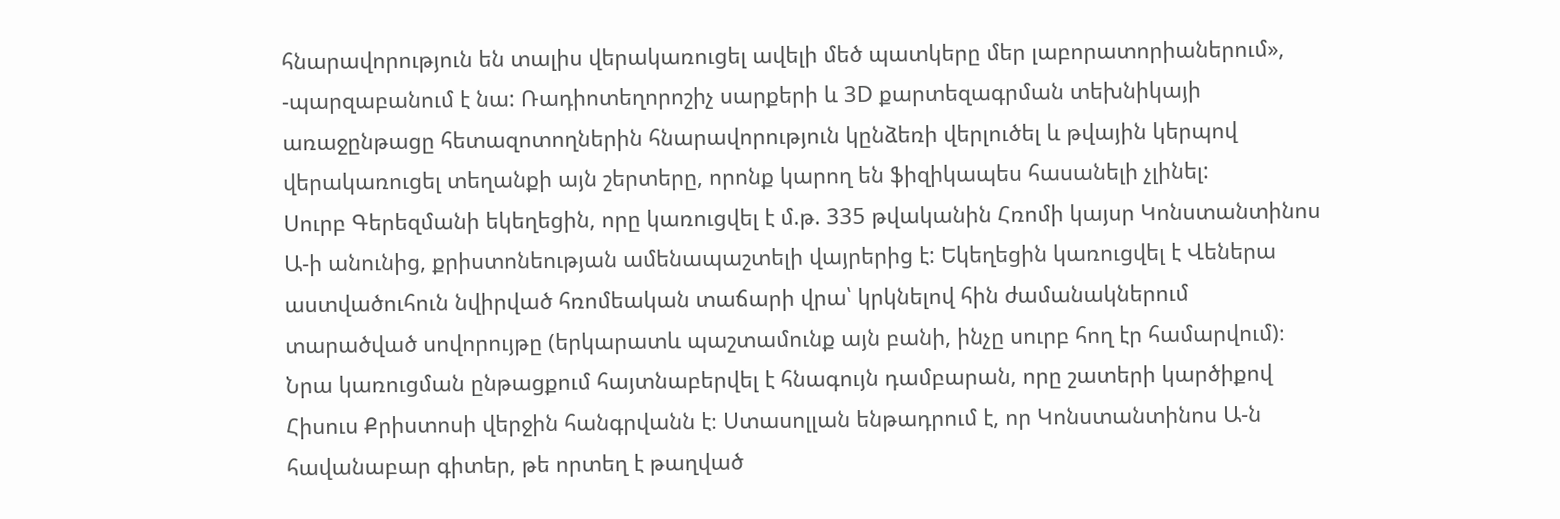հնարավորություն են տալիս վերակառուցել ավելի մեծ պատկերը մեր լաբորատորիաներում», -պարզաբանում է նա: Ռադիոտեղորոշիչ սարքերի և 3D քարտեզագրման տեխնիկայի առաջընթացը հետազոտողներին հնարավորություն կընձեռի վերլուծել և թվային կերպով վերակառուցել տեղանքի այն շերտերը, որոնք կարող են ֆիզիկապես հասանելի չլինել:
Սուրբ Գերեզմանի եկեղեցին, որը կառուցվել է մ.թ. 335 թվականին Հռոմի կայսր Կոնստանտինոս Ա-ի անունից, քրիստոնեության ամենապաշտելի վայրերից է: Եկեղեցին կառուցվել է Վեներա աստվածուհուն նվիրված հռոմեական տաճարի վրա՝ կրկնելով հին ժամանակներում տարածված սովորույթը (երկարատև պաշտամունք այն բանի, ինչը սուրբ հող էր համարվում)։ Նրա կառուցման ընթացքում հայտնաբերվել է հնագույն դամբարան, որը շատերի կարծիքով Հիսուս Քրիստոսի վերջին հանգրվանն է։ Ստասոլլան ենթադրում է, որ Կոնստանտինոս Ա-ն հավանաբար գիտեր, թե որտեղ է թաղված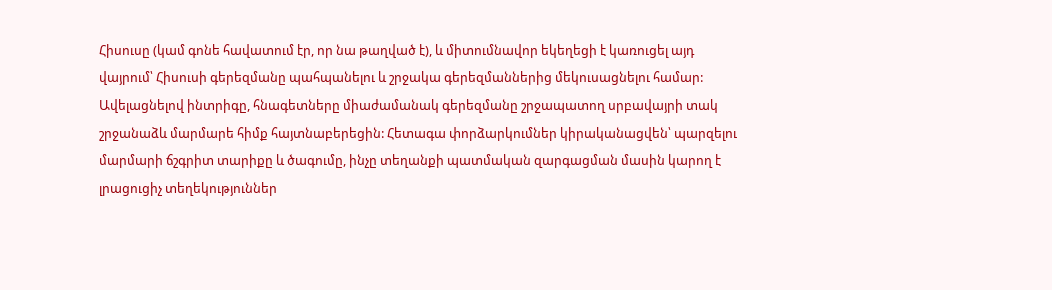Հիսուսը (կամ գոնե հավատում էր, որ նա թաղված է), և միտումնավոր եկեղեցի է կառուցել այդ վայրում՝ Հիսուսի գերեզմանը պահպանելու և շրջակա գերեզմաններից մեկուսացնելու համար:
Ավելացնելով ինտրիգը, հնագետները միաժամանակ գերեզմանը շրջապատող սրբավայրի տակ շրջանաձև մարմարե հիմք հայտնաբերեցին: Հետագա փորձարկումներ կիրականացվեն՝ պարզելու մարմարի ճշգրիտ տարիքը և ծագումը, ինչը տեղանքի պատմական զարգացման մասին կարող է լրացուցիչ տեղեկություններ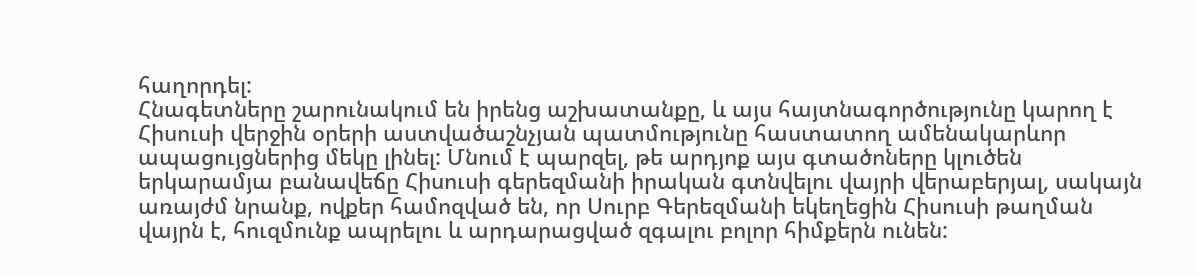հաղորդել:
Հնագետները շարունակում են իրենց աշխատանքը, և այս հայտնագործությունը կարող է Հիսուսի վերջին օրերի աստվածաշնչյան պատմությունը հաստատող ամենակարևոր ապացույցներից մեկը լինել: Մնում է պարզել, թե արդյոք այս գտածոները կլուծեն երկարամյա բանավեճը Հիսուսի գերեզմանի իրական գտնվելու վայրի վերաբերյալ, սակայն առայժմ նրանք, ովքեր համոզված են, որ Սուրբ Գերեզմանի եկեղեցին Հիսուսի թաղման վայրն է, հուզմունք ապրելու և արդարացված զգալու բոլոր հիմքերն ունեն: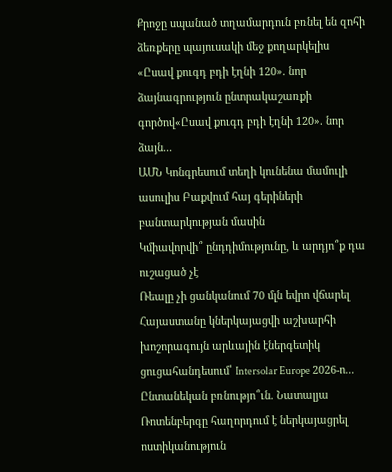Քրոջը սպանած տղամարդուն բռնել են զոհի ձեռքերը պայուսակի մեջ քողարկելիս
«Ըսավ քուգդ բդի էղնի 120». նոր ձայնագրություն ընտրակաշառքի գործով«Ըսավ քուգդ բդի էղնի 120». նոր ձայն...
ԱՄՆ Կոնգրեսում տեղի կունենա մամուլի ասուլիս Բաքվում հայ գերիների բանտարկության մասին
Կմիավորվի՞ ընդդիմությունը, և արդյո՞ք դա ուշացած չէ
Ռեալը չի ցանկանում 70 մլն եվրո վճարել
Հայաստանը կներկայացվի աշխարհի խոշորագույն արևային էներգետիկ ցուցահանդեսում՝ Intersolar Europe 2026-ո...
Ընտանեկան բռնությո՞ւն. Նատալյա Ռոտենբերգը հաղորդում է ներկայացրել ոստիկանություն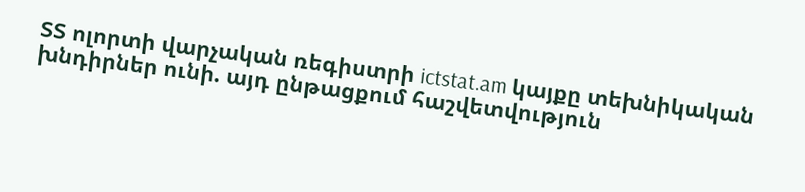ՏՏ ոլորտի վարչական ռեգիստրի ictstat.am կայքը տեխնիկական խնդիրներ ունի. այդ ընթացքում հաշվետվություն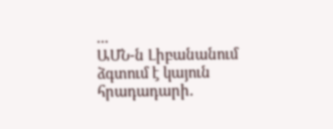...
ԱՄՆ-ն Լիբանանում ձգտում է կայուն հրադադարի․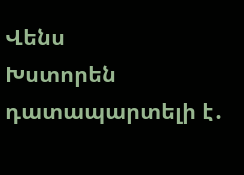Վենս
Խստորեն դատապարտելի է․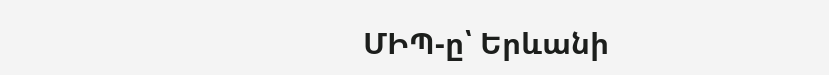ՄԻՊ-ը՝ Երևանի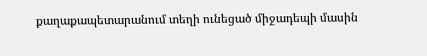քաղաքապետարանում տեղի ունեցած միջադեպի մասին